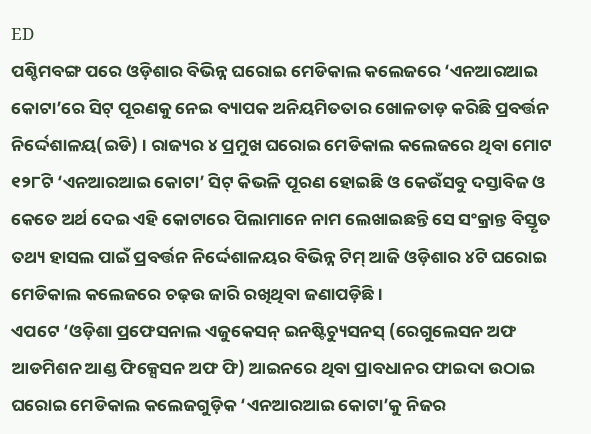ED
ପଶ୍ଚିମବଙ୍ଗ ପରେ ଓଡ଼ିଶାର ବିଭିନ୍ନ ଘରୋଇ ମେଡିକାଲ କଲେଜରେ ‘ଏନଆରଆଇ କୋଟା’ରେ ସିଟ୍ ପୂରଣକୁ ନେଇ ବ୍ୟାପକ ଅନିୟମିତତାର ଖୋଳତାଡ଼ କରିଛି ପ୍ରବର୍ତ୍ତନ ନିର୍ଦ୍ଦେଶାଳୟ(ଇଡି) । ରାଜ୍ୟର ୪ ପ୍ରମୁଖ ଘରୋଇ ମେଡିକାଲ କଲେଜରେ ଥିବା ମୋଟ ୧୨୮ଟି ‘ଏନଆରଆଇ କୋଟା’ ସିଟ୍ କିଭଳି ପୂରଣ ହୋଇଛି ଓ କେଉଁସବୁ ଦସ୍ତାବିଜ ଓ କେତେ ଅର୍ଥ ଦେଇ ଏହି କୋଟାରେ ପିଲାମାନେ ନାମ ଲେଖାଇଛନ୍ତି ସେ ସଂକ୍ରାନ୍ତ ବିସ୍ତୃତ ତଥ୍ୟ ହାସଲ ପାଇଁ ପ୍ରବର୍ତ୍ତନ ନିର୍ଦ୍ଦେଶାଳୟର ବିଭିନ୍ନ ଟିମ୍ ଆଜି ଓଡ଼ିଶାର ୪ଟି ଘରୋଇ ମେଡିକାଲ କଲେଜରେ ଚଢ଼ଉ ଜାରି ରଖିଥିବା ଜଣାପଡ଼ିଛି ।
ଏପଟେ ‘ଓଡ଼ିଶା ପ୍ରଫେସନାଲ ଏଜୁକେସନ୍ ଇନଷ୍ଟିଚ୍ୟୁସନସ୍ (ରେଗୁଲେସନ ଅଫ ଆଡମିଶନ ଆଣ୍ଡ ଫିକ୍ସେସନ ଅଫ ଫି) ଆଇନରେ ଥିବା ପ୍ରାବଧାନର ଫାଇଦା ଉଠାଇ ଘରୋଇ ମେଡିକାଲ କଲେଜଗୁଡ଼ିକ ‘ଏନଆରଆଇ କୋଟା’କୁ ନିଜର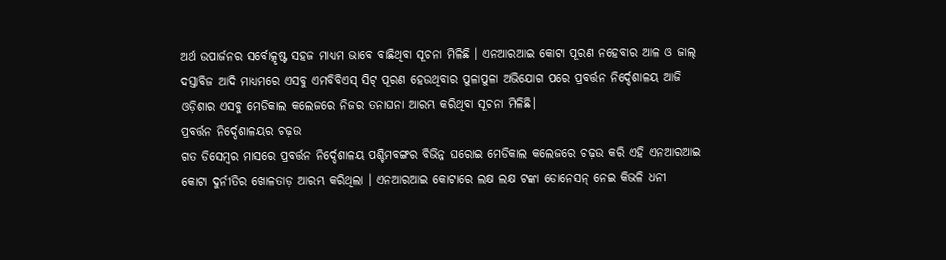ଅର୍ଥ ଉପାର୍ଜନର ସର୍ବୋତ୍କୃଷ୍ଟ ସହଜ ମାଧ୍ୟମ ଭାବେ ବାଛିଥିବା ସୂଚନା ମିଳିଛି । ଏନଆରଆଇ କୋଟା ପୂରଣ ନହେବାର ଆଳ ଓ ଜାଲ୍ ଦସ୍ତାବିଜ ଆଦି ମାଧ୍ୟମରେ ଏସବୁ ଏମବିବିଏସ୍ ସିଟ୍ ପୂରଣ ହେଉଥିବାର ପୁଳାପୁଳା ଅଭିଯୋଗ ପରେ ପ୍ରବର୍ତ୍ତନ ନିର୍ଦ୍ଦେଶାଳୟ ଆଜି ଓଡ଼ିଶାର ଏସବୁ ମେଡିକାଲ କଲେଜରେ ନିଜର ତନାଘନା ଆରମ୍ଭ କରିଥିବା ସୂଚନା ମିଳିଛି।
ପ୍ରବର୍ତ୍ତନ ନିର୍ଦ୍ଦେଶାଳୟର ଚଢ଼ଉ
ଗତ ଡିସେମ୍ବର ମାସରେ ପ୍ରବର୍ତ୍ତନ ନିର୍ଦ୍ଦେଶାଳୟ ପଶ୍ଚିମବଙ୍ଗର ବିଭିନ୍ନ ଘରୋଇ ମେଡିକାଲ କଲେଜରେ ଚଢ଼ଉ କରି ଏହି ଏନଆରଆଇ କୋଟା ଦୁର୍ନୀତିର ଖୋଳତାଡ଼ ଆରମ୍ଭ କରିଥିଲା । ଏନଆରଆଇ କୋଟାରେ ଲକ୍ଷ ଲକ୍ଷ ଟଙ୍କା ଡୋନେସନ୍ ନେଇ କିଭଳି ଧନୀ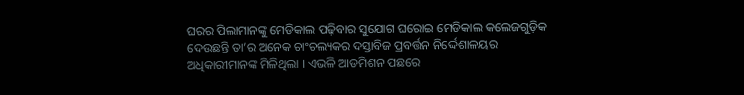ଘରର ପିଲାମାନଙ୍କୁ ମେଡିକାଲ ପଢ଼ିବାର ସୁଯୋଗ ଘରୋଇ ମେଡିକାଲ କଲେଜଗୁଡ଼ିକ ଦେଉଛନ୍ତି ତା’ର ଅନେକ ଚାଂଚଲ୍ୟକର ଦସ୍ତାବିଜ ପ୍ରବର୍ତ୍ତନ ନିର୍ଦ୍ଦେଶାଳୟର ଅଧିକାରୀମାନଙ୍କ ମିଳିଥିଲା । ଏଭଳି ଆଡମିଶନ ପଛରେ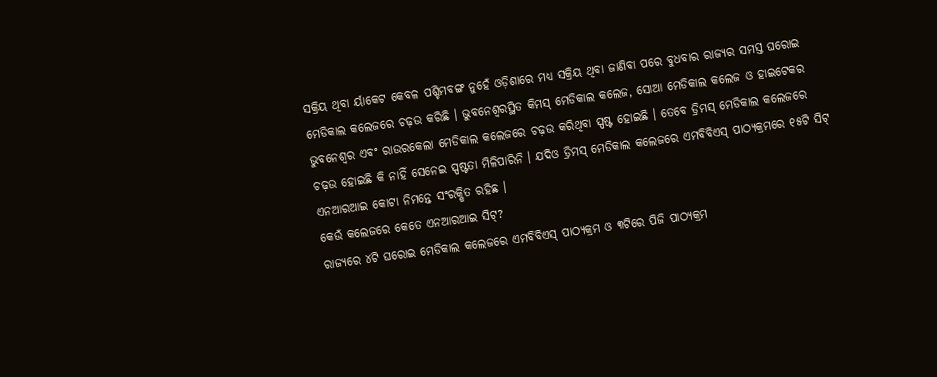ସକ୍ରିୟ ଥିବା ର୍ୟାକେଟ କେବଳ ପଶ୍ଚିମବଙ୍ଗ ନୁହେଁ ଓଡ଼ିଶାରେ ମଧ୍ୟ ସକ୍ରିୟ ଥିବା ଜାଣିବା ପରେ ବୁଧବାର ରାଜ୍ୟର ସମସ୍ତ ଘରୋଇ ମେଡିକାଲ କଲେଜରେ ଚଢ଼ଉ କରିଛି । ଭୁବନେଶ୍ୱରସ୍ଥିତ କିମସ୍ ମେଡିକାଲ କଲେଜ, ସୋଆ ମେଡିକାଲ କଲେଜ ଓ ହାଇଟେକର ଭୁବନେଶ୍ୱର ଏବଂ ରାଉରକେଲା ମେଡିକାଲ କଲେଜରେ ଚଢ଼ଉ କରିଥିବା ସ୍ପଷ୍ଟ ହୋଇଛି । ତେବେ ଡ୍ରିମସ୍ ମେଡିକାଲ କଲେଜରେ ଚଢ଼ଉ ହୋଇଛି କି ନାହିଁ ସେନେଇ ସ୍ପଷ୍ଟତା ମିଳିପାରିନି । ଯଦିଓ ଡ୍ରିମସ୍ ମେଡିକାଲ କଲେଜରେ ଏମବିବିଏସ୍ ପାଠ୍ୟକ୍ରମରେ ୧୫ଟି ସିଟ୍ ଏନଆରଆଇ କୋଟା ନିମନ୍ତେ ସଂରକ୍ଷିତ ରହିଛ ।
କେଉଁ କଲେଜରେ କେତେ ଏନଆରଆଇ ସିଟ୍?
ରାଜ୍ୟରେ ୪ଟି ଘରୋଇ ମେଡିକାଲ କଲେଜରେ ଏମବିବିଏସ୍ ପାଠ୍ୟକ୍ରମ ଓ ୩ଟିରେ ପିଜି ପାଠ୍ୟକ୍ରମ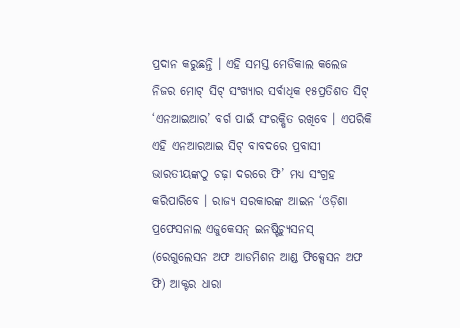ପ୍ରଦାନ କରୁଛନ୍ତି । ଏହି ସମସ୍ତ ମେଡିକାଲ କଲେଜ ନିଜର ମୋଟ୍ ସିଟ୍ ସଂଖ୍ୟାର ସର୍ବାଧିକ ୧୫ପ୍ରତିଶତ ସିଟ୍ ‘ଏନଆଇଆର’ ବର୍ଗ ପାଇଁ ସଂରକ୍ଷିତ ରଖିବେ । ଏପରିକି ଏହି ଏନଆରଆଇ ସିଟ୍ ବାବଦରେ ପ୍ରବାସୀ ଭାରତୀୟଙ୍କଠୁ ଚଢ଼ା ଦରରେ ଫି’ ମଧ୍ୟ ସଂଗ୍ରହ କରିପାରିବେ । ରାଜ୍ୟ ସରକାରଙ୍କ ଆଇନ ‘ଓଡ଼ିଶା ପ୍ରଫେସନାଲ ଏଜୁକେସନ୍ ଇନଷ୍ଟିଚ୍ୟୁସନସ୍ (ରେଗୁଲେସନ ଅଫ ଆଡମିଶନ ଆଣ୍ଡ ଫିକ୍ସେସନ ଅଫ ଫି) ଆକ୍ଟର ଧାରା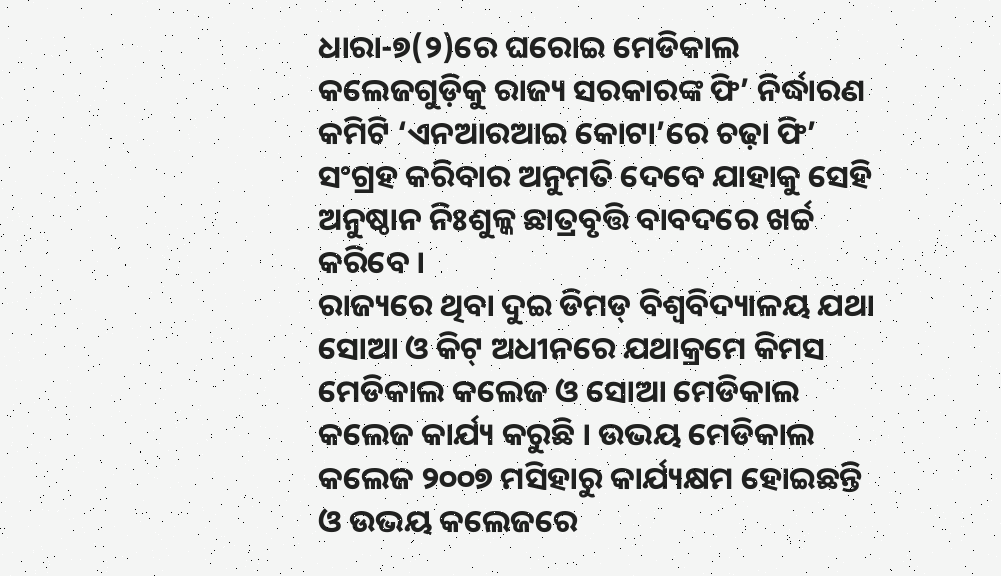ଧାରା-୭(୨)ରେ ଘରୋଇ ମେଡିକାଲ କଲେଜଗୁଡ଼ିକୁ ରାଜ୍ୟ ସରକାରଙ୍କ ଫି’ ନିର୍ଦ୍ଧାରଣ କମିଟି ‘ଏନଆରଆଇ କୋଟା’ରେ ଚଢ଼ା ଫି’ ସଂଗ୍ରହ କରିବାର ଅନୁମତି ଦେବେ ଯାହାକୁ ସେହି ଅନୁଷ୍ଠାନ ନିଃଶୁଳ୍କ ଛାତ୍ରବୃତ୍ତି ବାବଦରେ ଖର୍ଚ୍ଚ କରିବେ ।
ରାଜ୍ୟରେ ଥିବା ଦୁଇ ଡିମଡ୍ ବିଶ୍ୱବିଦ୍ୟାଳୟ ଯଥା ସୋଆ ଓ କିଟ୍ ଅଧୀନରେ ଯଥାକ୍ରମେ କିମସ ମେଡିକାଲ କଲେଜ ଓ ସୋଆ ମେଡିକାଲ କଲେଜ କାର୍ଯ୍ୟ କରୁଛି । ଉଭୟ ମେଡିକାଲ କଲେଜ ୨୦୦୭ ମସିହାରୁ କାର୍ଯ୍ୟକ୍ଷମ ହୋଇଛନ୍ତି ଓ ଉଭୟ କଲେଜରେ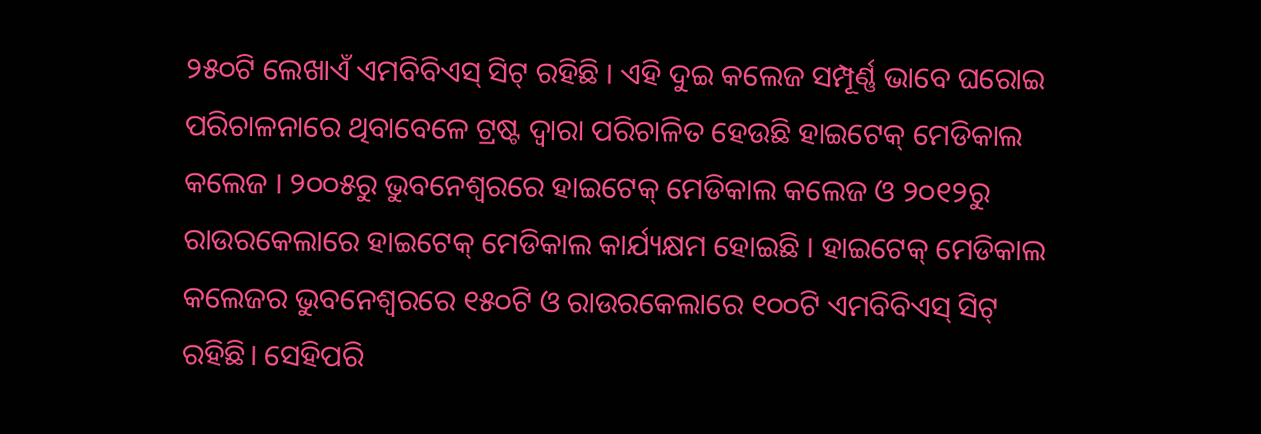୨୫୦ଟି ଲେଖାଏଁ ଏମବିବିଏସ୍ ସିଟ୍ ରହିଛି । ଏହି ଦୁଇ କଲେଜ ସମ୍ପୂର୍ଣ୍ଣ ଭାବେ ଘରୋଇ ପରିଚାଳନାରେ ଥିବାବେଳେ ଟ୍ରଷ୍ଟ ଦ୍ୱାରା ପରିଚାଳିତ ହେଉଛି ହାଇଟେକ୍ ମେଡିକାଲ କଲେଜ । ୨୦୦୫ରୁ ଭୁବନେଶ୍ୱରରେ ହାଇଟେକ୍ ମେଡିକାଲ କଲେଜ ଓ ୨୦୧୨ରୁ ରାଉରକେଲାରେ ହାଇଟେକ୍ ମେଡିକାଲ କାର୍ଯ୍ୟକ୍ଷମ ହୋଇଛି । ହାଇଟେକ୍ ମେଡିକାଲ କଲେଜର ଭୁବନେଶ୍ୱରରେ ୧୫୦ଟି ଓ ରାଉରକେଲାରେ ୧୦୦ଟି ଏମବିବିଏସ୍ ସିଟ୍ ରହିଛି। ସେହିପରି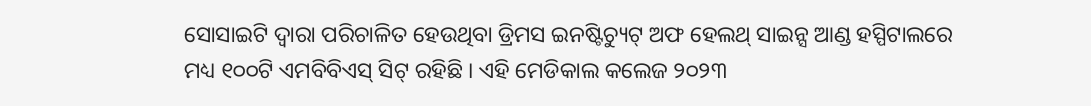ସୋସାଇଟି ଦ୍ୱାରା ପରିଚାଳିତ ହେଉଥିବା ଡ୍ରିମସ ଇନଷ୍ଟିଚ୍ୟୁଟ୍ ଅଫ ହେଲଥ୍ ସାଇନ୍ସ ଆଣ୍ଡ ହସ୍ପିଟାଲରେ ମଧ୍ୟ ୧୦୦ଟି ଏମବିବିଏସ୍ ସିଟ୍ ରହିଛି । ଏହି ମେଡିକାଲ କଲେଜ ୨୦୨୩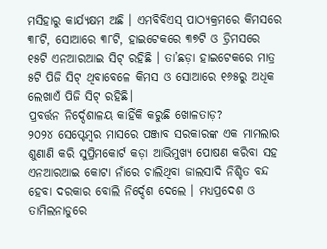ମସିହାରୁ କାର୍ଯ୍ୟକ୍ଷମ ଅଛି । ଏମବିବିଏସ୍ ପାଠ୍ୟକ୍ରମରେ କିମସରେ ୩୮ଟି, ସୋଆରେ ୩୮ଟି, ହାଇଟେକରେ ୩୭ଟି ଓ ଡ୍ରିମସରେ ୧୫ଟି ଏନଆରଆଇ ସିଟ୍ ରହିଛି । ତା’ଛଡ଼ା ହାଇଟେକରେ ମାତ୍ର ୫ଟି ପିଜି ସିଟ୍ ଥିବାବେଳେ କିମସ ଓ ସୋଆରେ ୧୬୫ରୁ ଅଧିକ ଲେଖାଏଁ ପିଜି ସିଟ୍ ରହିଛି।
ପ୍ରବର୍ତ୍ତନ ନିର୍ଦ୍ଦେଶାଳୟ କାହିଁକି କରୁଛି ଖୋଳତାଡ଼?
୨୦୨୪ ସେପ୍ଟେମ୍ବର ମାସରେ ପଞ୍ଜାବ ସରକାରଙ୍କ ଏକ ମାମଲାର ଶୁଣାଣି କରି ସୁପ୍ରିମକୋର୍ଟ କଡ଼ା ଆଭିମୁଖ୍ୟ ପୋଷଣ କରିବା ସହ ଏନଆରଆଇ କୋଟା ନାଁରେ ଚାଲିଥିବା ଜାଲସାଦି ନିଶ୍ଚିତ ବନ୍ଦ ହେବା ଦରକାର ବୋଲି ନିର୍ଦ୍ଦେଶ ଦେଲେ । ମଧ୍ୟପ୍ରଦେଶ ଓ ତାମିଲନାଡୁରେ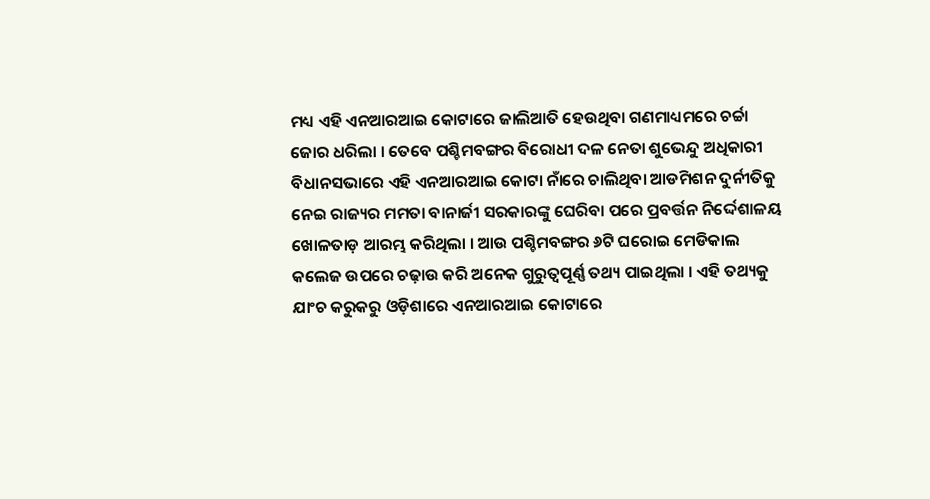ମଧ୍ୟ ଏହି ଏନଆରଆଇ କୋଟାରେ ଜାଲିଆତି ହେଉଥିବା ଗଣମାଧ୍ୟମରେ ଚର୍ଚ୍ଚା ଜୋର ଧରିଲା । ତେବେ ପଶ୍ଚିମବଙ୍ଗର ବିରୋଧୀ ଦଳ ନେତା ଶୁଭେନ୍ଦୁ ଅଧିକାରୀ ବିଧାନସଭାରେ ଏହି ଏନଆରଆଇ କୋଟା ନାଁରେ ଚାଲିଥିବା ଆଡମିଶନ ଦୁର୍ନୀତିକୁ ନେଇ ରାଜ୍ୟର ମମତା ବାନାର୍ଜୀ ସରକାରଙ୍କୁ ଘେରିବା ପରେ ପ୍ରବର୍ତ୍ତନ ନିର୍ଦ୍ଦେଶାଳୟ ଖୋଳତାଡ଼ ଆରମ୍ଭ କରିଥିଲା । ଆଉ ପଶ୍ଚିମବଙ୍ଗର ୬ଟି ଘରୋଇ ମେଡିକାଲ କଲେଜ ଉପରେ ଚଢ଼ାଉ କରି ଅନେକ ଗୁରୁତ୍ୱପୂର୍ଣ୍ଣ ତଥ୍ୟ ପାଇଥିଲା । ଏହି ତଥ୍ୟକୁ ଯାଂଚ କରୁକରୁ ଓଡ଼ିଶାରେ ଏନଆରଆଇ କୋଟାରେ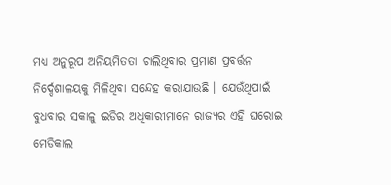ମଧ୍ୟ ଅନୁରୂପ ଅନିୟମିତତା ଚାଲିଥିବାର ପ୍ରମାଣ ପ୍ରବର୍ତ୍ତନ ନିର୍ଦ୍ଦେଶାଳୟକୁ ମିଳିଥିବା ସନ୍ଦେହ କରାଯାଉଛି । ଯେଉଁଥିପାଇଁ ବୁଧବାର ସକାଳୁ ଇଡିର ଅଧିକାରୀମାନେ ରାଜ୍ୟର ଏହି ଘରୋଇ ମେଡିକାଲ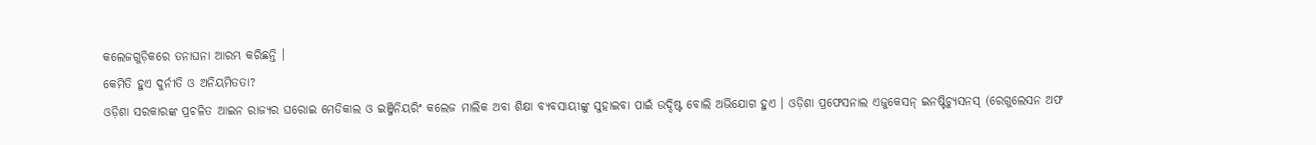କଲେଜଗୁଡ଼ିକରେ ତନାଘନା ଆରମ୍ଭ କରିଛନ୍ତି ।
କେମିତି ହୁଏ ଦୁର୍ନୀତି ଓ ଅନିୟମିତତା?
ଓଡ଼ିଶା ସରକାରଙ୍କ ପ୍ରଚଳିତ ଆଇନ ରାଜ୍ୟର ଘରୋଇ ମେଡିକାଲ ଓ ଇଞ୍ଜିନିୟରିଂ କଲେଜ ମାଲିକ ଅବା ଶିକ୍ଷା ବ୍ୟବସାୟୀଙ୍କୁ ସୁହାଇବା ପାଇଁ ଉଦ୍ଦିଷ୍ଟ ବୋଲି ଅଭିଯୋଗ ହୁଏ । ଓଡ଼ିଶା ପ୍ରଫେସନାଲ ଏଜୁକେସନ୍ ଇନଷ୍ଟିଚ୍ୟୁସନସ୍ (ରେଗୁଲେସନ ଅଫ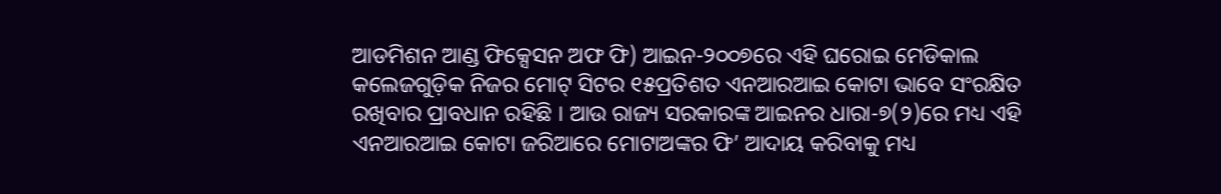ଆଡମିଶନ ଆଣ୍ଡ ଫିକ୍ସେସନ ଅଫ ଫି) ଆଇନ-୨୦୦୭ରେ ଏହି ଘରୋଇ ମେଡିକାଲ କଲେଜଗୁଡ଼ିକ ନିଜର ମୋଟ୍ ସିଟର ୧୫ପ୍ରତିଶତ ଏନଆରଆଇ କୋଟା ଭାବେ ସଂରକ୍ଷିତ ରଖିବାର ପ୍ରାବଧାନ ରହିଛି । ଆଉ ରାଜ୍ୟ ସରକାରଙ୍କ ଆଇନର ଧାରା-୭(୨)ରେ ମଧ୍ୟ ଏହି ଏନଆରଆଇ କୋଟା ଜରିଆରେ ମୋଟାଅଙ୍କର ଫି’ ଆଦାୟ କରିବାକୁ ମଧ୍ୟ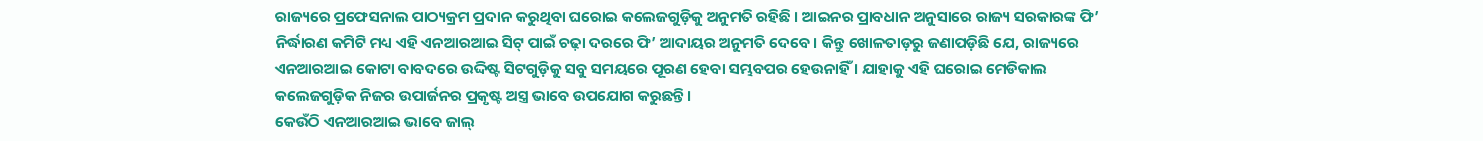ରାଜ୍ୟରେ ପ୍ରଫେସନାଲ ପାଠ୍ୟକ୍ରମ ପ୍ରଦାନ କରୁଥିବା ଘରୋଇ କଲେଜଗୁଡ଼ିକୁ ଅନୁମତି ରହିଛି । ଆଇନର ପ୍ରାବଧାନ ଅନୁସାରେ ରାଜ୍ୟ ସରକାରଙ୍କ ଫି’ ନିର୍ଦ୍ଧାରଣ କମିଟି ମଧ୍ୟ ଏହି ଏନଆରଆଇ ସିଟ୍ ପାଇଁ ଚଢ଼ା ଦରରେ ଫି’ ଆଦାୟର ଅନୁମତି ଦେବେ । କିନ୍ତୁ ଖୋଳତାଡ଼ରୁ ଜଣାପଡ଼ିଛି ଯେ, ରାଜ୍ୟରେ ଏନଆରଆଇ କୋଟା ବାବଦରେ ଉଦ୍ଦିଷ୍ଟ ସିଟଗୁଡ଼ିକୁ ସବୁ ସମୟରେ ପୂରଣ ହେବା ସମ୍ଭବପର ହେଉନାହିଁ । ଯାହାକୁ ଏହି ଘରୋଇ ମେଡିକାଲ କଲେଜଗୁଡ଼ିକ ନିଜର ଉପାର୍ଜନର ପ୍ରକୃଷ୍ଟ ଅସ୍ତ୍ର ଭାବେ ଉପଯୋଗ କରୁଛନ୍ତି ।
କେଉଁଠି ଏନଆରଆଇ ଭାବେ ଜାଲ୍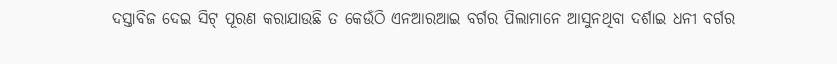ଦସ୍ତାବିଜ ଦେଇ ସିଟ୍ ପୂରଣ କରାଯାଉଛି ତ କେଉଁଠି ଏନଆରଆଇ ବର୍ଗର ପିଲାମାନେ ଆସୁନଥିବା ଦର୍ଶାଇ ଧନୀ ବର୍ଗର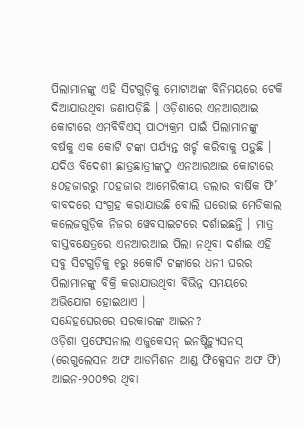ପିଲାମାନଙ୍କୁ ଏହି ସିଟଗୁଡ଼ିକୁ ମୋଟାଅଙ୍କ ବିନିମୟରେ ଟେକି ଦିଆଯାଉଥିବା ଜଣାପଡ଼ିଛି । ଓଡ଼ିଶାରେ ଏନଆରଆଇ କୋଟାରେ ଏମବିବିଏସ୍ ପାଠ୍ୟକ୍ରମ ପାଇଁ ପିଲାମାନଙ୍କୁ ବର୍ଷକୁ ଏକ କୋଟି ଟଙ୍କା ପର୍ଯ୍ୟନ୍ତ ଖର୍ଚ୍ଚ କରିବାକୁ ପଡ଼ୁଛି । ଯଦିଓ ବିଦେଶୀ ଛାତ୍ରଛାତ୍ରୀଙ୍କଠୁ ଏନଆରଆଇ କୋଟାରେ ୫୦ହଜାରରୁ ୮୦ହଜାର ଆମେରିକୀୟ ଡଲାର ବାର୍ଷିକ ଫି’ ବାବଦରେ ସଂଗ୍ରହ କରାଯାଉଛି ବୋଲି ଘରୋଇ ମେଡିକାଲ କଲେଜଗୁଡ଼ିକ ନିଜର ୱେବସାଇଟରେ ଦର୍ଶାଇଛନ୍ତି । ମାତ୍ର ବାସ୍ତବକ୍ଷେତ୍ରରେ ଏନଆରଆଇ ପିଲା ନଥିବା ଦର୍ଶାଇ ଏହି ସବୁ ସିଟଗୁଡ଼ିକୁ ୧ରୁ ୫କୋଟି ଟଙ୍କାରେ ଧନୀ ଘରର ପିଲାମାନଙ୍କୁ ବିକ୍ରି କରାଯାଉଥିବା ବିଭିନ୍ନ ସମୟରେ ଅଭିଯୋଗ ହୋଇଥାଏ ।
ସନ୍ଦେହଘେରରେ ସରକାରଙ୍କ ଆଇନ?
ଓଡ଼ିଶା ପ୍ରଫେସନାଲ ଏଜୁକେସନ୍ ଇନଷ୍ଟିଚ୍ୟୁସନସ୍ (ରେଗୁଲେସନ ଅଫ ଆଡମିଶନ ଆଣ୍ଡ ଫିକ୍ସେସନ ଅଫ ଫି) ଆଇନ-୨୦୦୭ର ଥିବା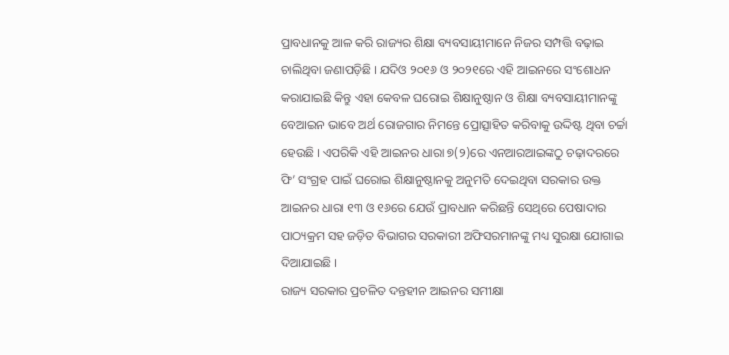ପ୍ରାବଧାନକୁ ଆଳ କରି ରାଜ୍ୟର ଶିକ୍ଷା ବ୍ୟବସାୟୀମାନେ ନିଜର ସମ୍ପତ୍ତି ବଢ଼ାଇ ଚାଲିଥିବା ଜଣାପଡ଼ିଛି । ଯଦିଓ ୨୦୧୬ ଓ ୨୦୨୧ରେ ଏହି ଆଇନରେ ସଂଶୋଧନ କରାଯାଇଛି କିନ୍ତୁ ଏହା କେବଳ ଘରୋଇ ଶିକ୍ଷାନୁଷ୍ଠାନ ଓ ଶିକ୍ଷା ବ୍ୟବସାୟୀମାନଙ୍କୁ ବେଆଇନ ଭାବେ ଅର୍ଥ ରୋଜଗାର ନିମନ୍ତେ ପ୍ରୋତ୍ସାହିତ କରିବାକୁ ଉଦ୍ଦିଷ୍ଟ ଥିବା ଚର୍ଚ୍ଚା ହେଉଛି । ଏପରିକି ଏହି ଆଇନର ଧାରା ୭(୨)ରେ ଏନଆରଆଇଙ୍କଠୁ ଚଢ଼ାଦରରେ ଫି’ ସଂଗ୍ରହ ପାଇଁ ଘରୋଇ ଶିକ୍ଷାନୁଷ୍ଠାନକୁ ଅନୁମତି ଦେଇଥିବା ସରକାର ଉକ୍ତ ଆଇନର ଧାରା ୧୩ ଓ ୧୬ରେ ଯେଉଁ ପ୍ରାବଧାନ କରିଛନ୍ତି ସେଥିରେ ପେଷାଦାର ପାଠ୍ୟକ୍ରମ ସହ ଜଡ଼ିତ ବିଭାଗର ସରକାରୀ ଅଫିସରମାନଙ୍କୁ ମଧ୍ୟ ସୁରକ୍ଷା ଯୋଗାଇ ଦିଆଯାଇଛି ।
ରାଜ୍ୟ ସରକାର ପ୍ରଚଳିତ ଦନ୍ତହୀନ ଆଇନର ସମୀକ୍ଷା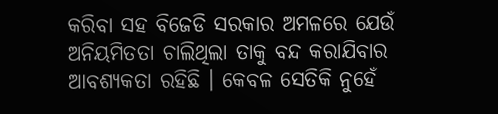କରିବା ସହ ବିଜେଡି ସରକାର ଅମଳରେ ଯେଉଁ ଅନିୟମିତତା ଚାଲିଥିଲା ତାକୁ ବନ୍ଦ କରାଯିବାର ଆବଶ୍ୟକତା ରହିଛି । କେବଳ ସେତିକି ନୁହେଁ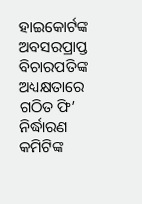ହାଇକୋର୍ଟଙ୍କ ଅବସରପ୍ରାପ୍ତ ବିଚାରପତିଙ୍କ ଅଧ୍ୟକ୍ଷତାରେ ଗଠିତ ଫି’ ନିର୍ଦ୍ଧାରଣ କମିଟିଙ୍କ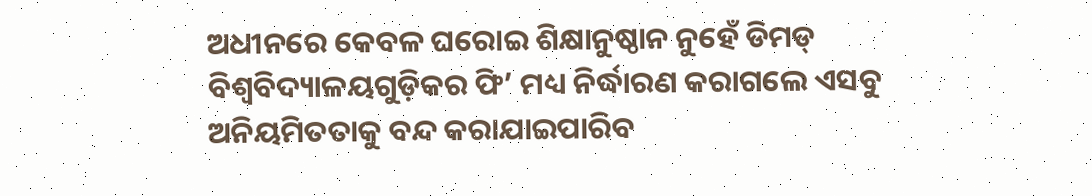ଅଧୀନରେ କେବଳ ଘରୋଇ ଶିକ୍ଷାନୁଷ୍ଠାନ ନୁହେଁ ଡିମଡ୍ ବିଶ୍ୱବିଦ୍ୟାଳୟଗୁଡ଼ିକର ଫି’ ମଧ୍ୟ ନିର୍ଦ୍ଧାରଣ କରାଗଲେ ଏସବୁ ଅନିୟମିତତାକୁ ବନ୍ଦ କରାଯାଇପାରିବ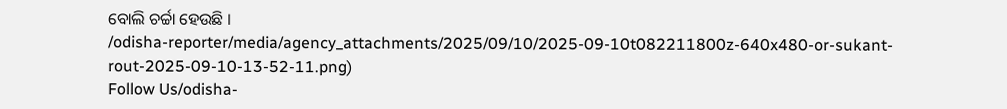ବୋଲି ଚର୍ଚ୍ଚା ହେଉଛି ।
/odisha-reporter/media/agency_attachments/2025/09/10/2025-09-10t082211800z-640x480-or-sukant-rout-2025-09-10-13-52-11.png)
Follow Us/odisha-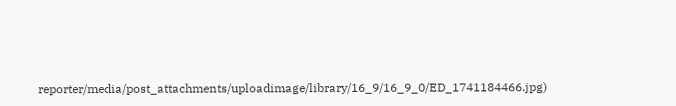reporter/media/post_attachments/uploadimage/library/16_9/16_9_0/ED_1741184466.jpg)